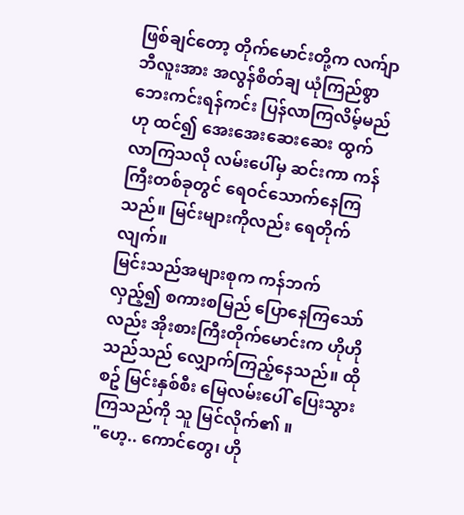ဖြစ်ချင်တော့ တိုက်မောင်းတို့က လက်ျာဘီလူးအား အလွန်စိတ်ချ ယုံကြည်စွာ ဘေးကင်းရန်ကင်း ပြန်လာကြလိမ့်မည်ဟု ထင်၍ အေးအေးဆေးဆေး ထွက်လာကြသလို လမ်းပေါ်မှ ဆင်းကာ ကန်ကြီးတစ်ခုတွင် ရေဝင်သောက်နေကြသည်။ မြင်းများကိုလည်း ရေတိုက်လျက်။
မြင်းသည်အများစုက ကန်ဘက်လှည့်၍ စကားစမြည် ပြောနေကြသော်လည်း အိုးစားကြီးတိုက်မောင်းက ဟိုဟိုသည်သည် လျှောက်ကြည့်နေသည်။ ထိုစဥ် မြင်းနှစ်စီး မြေလမ်းပေါ် ပြေးသွားကြသည်ကို သူ မြင်လိုက်၏ ။
"ဟေ့.. ကောင်တွေ၊ ဟို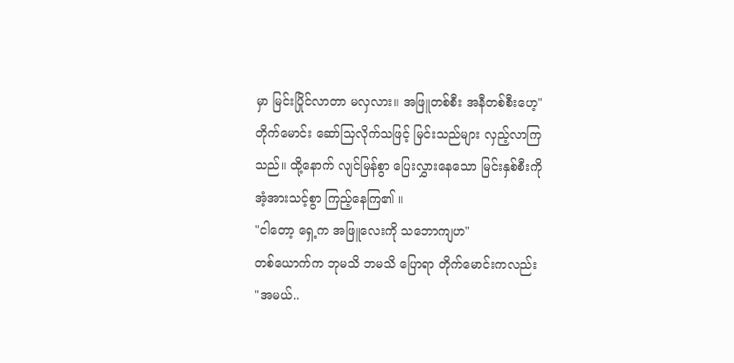မှာ မြင်းပြိုင်လာတာ မလှလား။ အဖြူတစ်စီး အနီတစ်စီးဟေ့"
တိုက်မောင်း ဆော်သြလိုက်သဖြင့် မြင်းသည်များ လှည့်လာကြသည်။ ထို့နောက် လျင်မြန်စွာ ပြေးလွှားနေသော မြင်းနှစ်စီးကို အံ့အားသင့်စွာ ကြည့်နေကြ၏ ။
"ငါတော့ ရှေ့က အဖြူလေးကို သဘောကျဟ"
တစ်ယောက်က ဘုမသိ ဘမသိ ပြောရာ တိုက်မောင်းကလည်း
"အမယ်..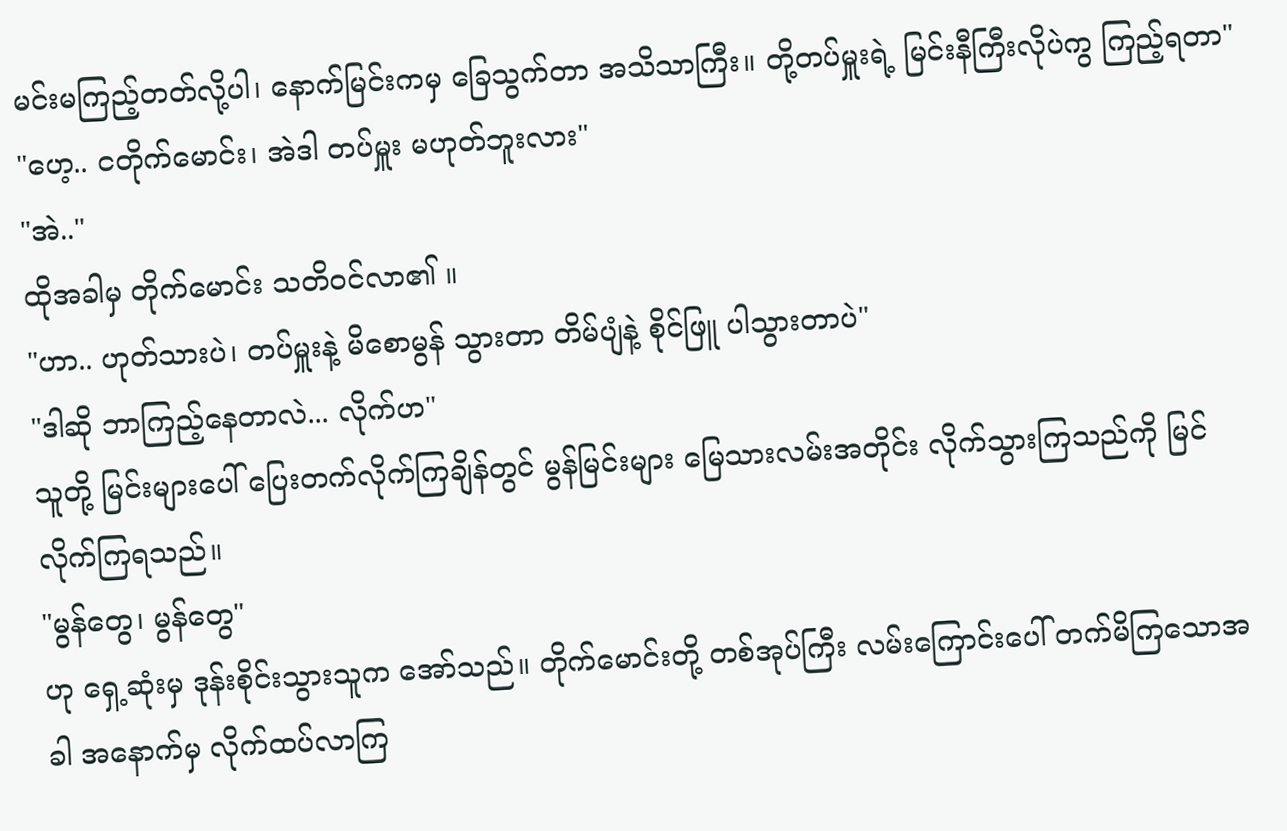မင်းမကြည့်တတ်လို့ပါ၊ နောက်မြင်းကမှ ခြေသွက်တာ အသိသာကြီး။ တို့တပ်မှူးရဲ့ မြင်းနီကြီးလိုပဲကွ ကြည့်ရတာ"
"ဟေ့.. ငတိုက်မောင်း၊ အဲဒါ တပ်မှူး မဟုတ်ဘူးလား"
"အဲ.."
ထိုအခါမှ တိုက်မောင်း သတိဝင်လာ၏ ။
"ဟာ.. ဟုတ်သားပဲ၊ တပ်မှူးနဲ့ မိစောမွန် သွားတာ တိမ်ပျံနဲ့ စိုင်ဖြူ ပါသွားတာပဲ"
"ဒါဆို ဘာကြည့်နေတာလဲ... လိုက်ဟ"
သူတို့ မြင်းများပေါ် ပြေးတက်လိုက်ကြချိန်တွင် မွန်မြင်းများ မြေသားလမ်းအတိုင်း လိုက်သွားကြသည်ကို မြင်လိုက်ကြရသည်။
"မွန်တွေ၊ မွန်တွေ"
ဟု ရှေ့ဆုံးမှ ဒုန်းစိုင်းသွားသူက အော်သည်။ တိုက်မောင်းတို့ တစ်အုပ်ကြီး လမ်းကြောင်းပေါ် တက်မိကြသောအခါ အနောက်မှ လိုက်ထပ်လာကြ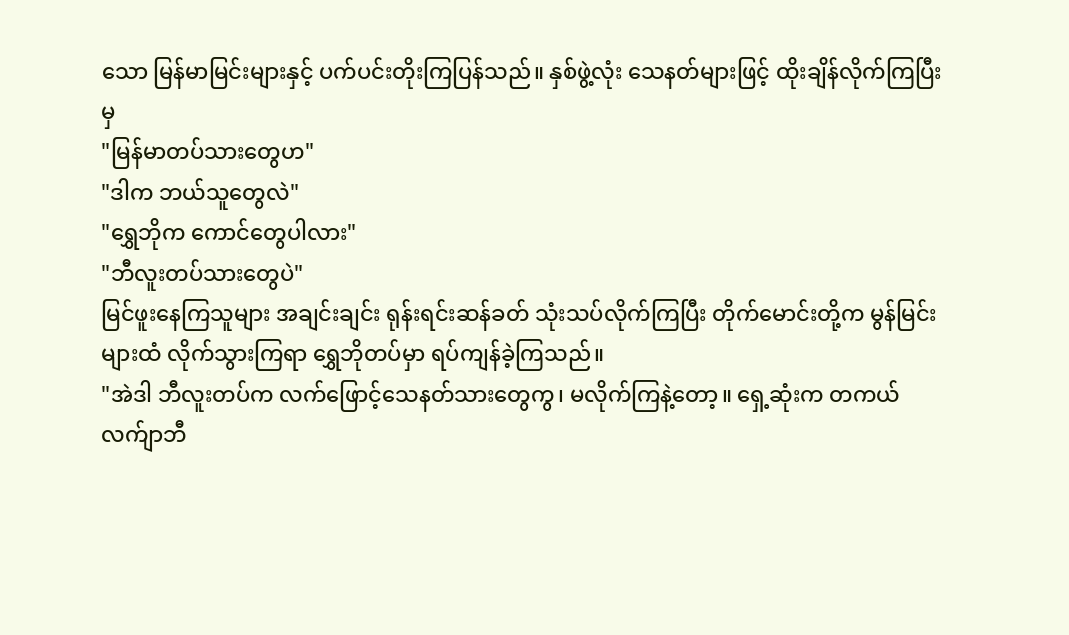သော မြန်မာမြင်းများနှင့် ပက်ပင်းတိုးကြပြန်သည်။ နှစ်ဖွဲ့လုံး သေနတ်များဖြင့် ထိုးချိန်လိုက်ကြပြီးမှ
"မြန်မာတပ်သားတွေဟ"
"ဒါက ဘယ်သူတွေလဲ"
"ရွှေဘိုက ကောင်တွေပါလား"
"ဘီလူးတပ်သားတွေပဲ"
မြင်ဖူးနေကြသူများ အချင်းချင်း ရုန်းရင်းဆန်ခတ် သုံးသပ်လိုက်ကြပြီး တိုက်မောင်းတို့က မွန်မြင်းများထံ လိုက်သွားကြရာ ရွှေဘိုတပ်မှာ ရပ်ကျန်ခဲ့ကြသည်။
"အဲဒါ ဘီလူးတပ်က လက်ဖြောင့်သေနတ်သားတွေကွ၊ မလိုက်ကြနဲ့တော့။ ရှေ့ဆုံးက တကယ် လက်ျာဘီ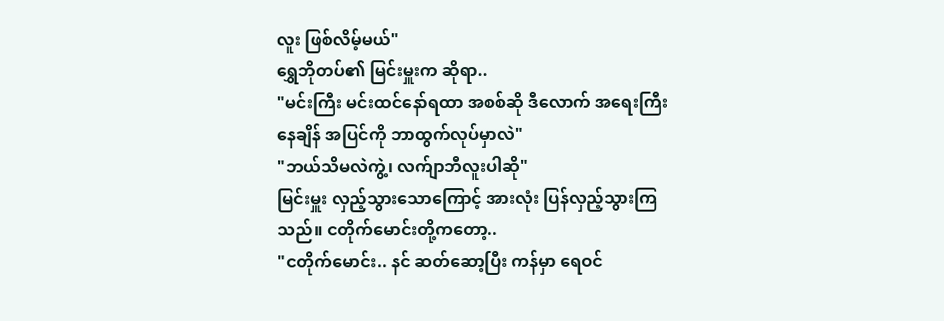လူး ဖြစ်လိမ့်မယ်"
ရွှေဘိုတပ်၏ မြင်းမှူးက ဆိုရာ..
"မင်းကြီး မင်းထင်နော်ရထာ အစစ်ဆို ဒီလောက် အရေးကြီးနေချိန် အပြင်ကို ဘာထွက်လုပ်မှာလဲ"
"ဘယ်သိမလဲကွဲ့၊ လက်ျာဘီလူးပါဆို"
မြင်းမှူး လှည့်သွားသောကြောင့် အားလုံး ပြန်လှည့်သွားကြသည်။ ငတိုက်မောင်းတို့ကတော့..
"ငတိုက်မောင်း.. နင် ဆတ်ဆော့ပြီး ကန်မှာ ရေဝင်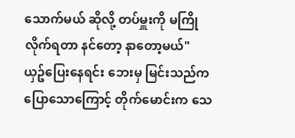သောက်မယ် ဆိုလို့ တပ်မှူးကို မကြိုလိုက်ရတာ နင်တော့ နာတော့မယ်"
ယှဥ်ပြေးနေရင်း ဘေးမှ မြင်းသည်က ပြောသောကြောင့် တိုက်မောင်းက သေ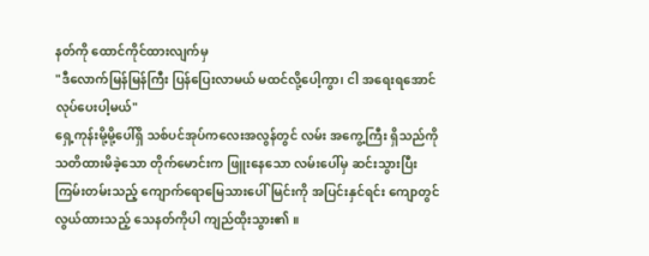နတ်ကို ထောင်ကိုင်ထားလျက်မှ
"ဒီလောက်မြန်မြန်ကြီး ပြန်ပြေးလာမယ် မထင်လို့ပေါ့ကွာ၊ ငါ အရေးရအောင် လုပ်ပေးပါ့မယ်"
ရှေ့ကုန်းမို့မို့ပေါ်ရှိ သစ်ပင်အုပ်ကလေးအလွန်တွင် လမ်း အကွေ့ကြီး ရှိသည်ကို သတိထားမိခဲ့သော တိုက်မောင်းက ဖြူးနေသော လမ်းပေါ်မှ ဆင်းသွားပြီး ကြမ်းတမ်းသည့် ကျောက်ရောမြေသားပေါ် မြင်းကို အပြင်းနှင်ရင်း ကျောတွင် လွယ်ထားသည့် သေနတ်ကိုပါ ကျည်ထိုးသွား၏ ။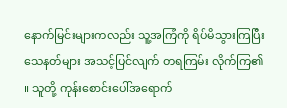နောက်မြင်းများကလည်း သူ့အကြံကို ရိပ်မိသွားကြပြီး သေနတ်များ အသင့်ပြင်လျက် တရကြမ်း လိုက်ကြ၏ ။ သူတို့ ကုန်းစောင်းပေါ်အရောက်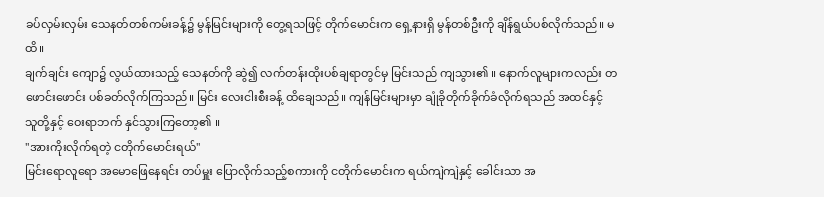ခပ်လှမ်းလှမ်း သေနတ်တစ်ကမ်းခန့်၌ မွန်မြင်းများကို တွေ့ရသဖြင့် တိုက်မောင်းက ရှေ့နားရှိ မွန်တစ်ဦးကို ချိန်ရွယ်ပစ်လိုက်သည်။ မထိ။
ချက်ချင်း ကျော၌ လွယ်ထားသည့် သေနတ်ကို ဆွဲ၍ လက်တန်းထိုးပစ်ချရာတွင်မှ မြင်းသည် ကျသွား၏ ။ နောက်လူများကလည်း တဖောင်းဖောင်း ပစ်ခတ်လိုက်ကြသည်။ မြင်း လေးငါးစီးခန့် ထိချေသည်။ ကျန်မြင်းများမှာ ချုံခိုတိုက်ခိုက်ခံလိုက်ရသည် အထင်နှင့် သူတို့နှင့် ဝေးရာဘက် နှင်သွားကြတော့၏ ။
"အားကိုးလိုက်ရတဲ့ ငတိုက်မောင်းရယ်"
မြင်းရောလူရော အမောဖြေနေရင်း တပ်မှူး ပြောလိုက်သည့်စကားကို ငတိုက်မောင်းက ရယ်ကျဲကျဲနှင့် ခေါင်းသာ အ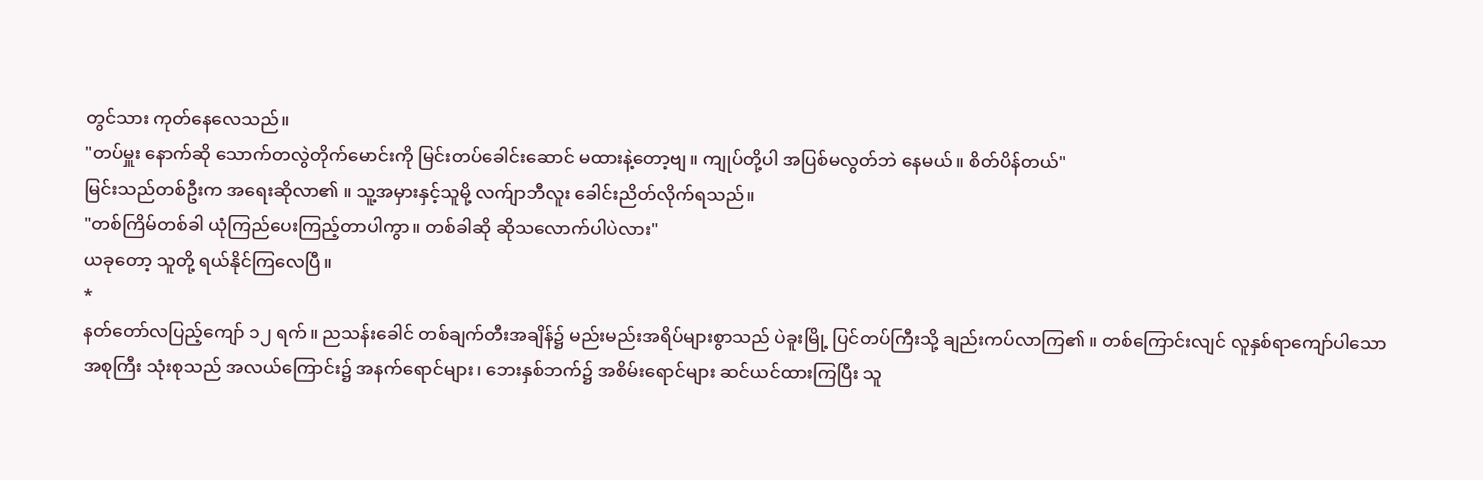တွင်သား ကုတ်နေလေသည်။
"တပ်မှူး နောက်ဆို သောက်တလွဲတိုက်မောင်းကို မြင်းတပ်ခေါင်းဆောင် မထားနဲ့တော့ဗျ။ ကျုပ်တို့ပါ အပြစ်မလွတ်ဘဲ နေမယ်။ စိတ်ပိန်တယ်"
မြင်းသည်တစ်ဦးက အရေးဆိုလာ၏ ။ သူ့အမှားနှင့်သူမို့ လက်ျာဘီလူး ခေါင်းညိတ်လိုက်ရသည်။
"တစ်ကြိမ်တစ်ခါ ယုံကြည်ပေးကြည့်တာပါကွာ။ တစ်ခါဆို ဆိုသလောက်ပါပဲလား"
ယခုတော့ သူတို့ ရယ်နိုင်ကြလေပြီ။
*
နတ်တော်လပြည့်ကျော် ၁၂ ရက်။ ညသန်းခေါင် တစ်ချက်တီးအချိန်၌ မည်းမည်းအရိပ်များစွာသည် ပဲခူးမြို့ ပြင်တပ်ကြီးသို့ ချည်းကပ်လာကြ၏ ။ တစ်ကြောင်းလျင် လူနှစ်ရာကျော်ပါသော အစုကြီး သုံးစုသည် အလယ်ကြောင်း၌ အနက်ရောင်များ၊ ဘေးနှစ်ဘက်၌ အစိမ်းရောင်များ ဆင်ယင်ထားကြပြီး သူ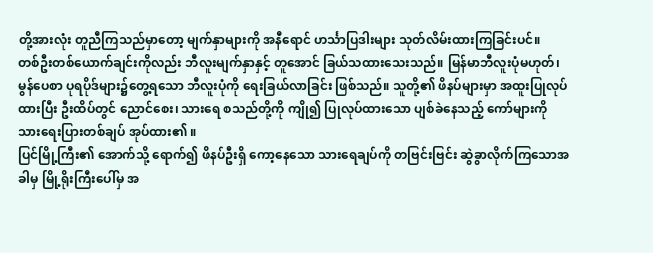တို့အားလုံး တူညီကြသည်မှာတော့ မျက်နှာများကို အနီရောင် ဟင်္သာပြဒါးများ သုတ်လိမ်းထားကြခြင်းပင်။
တစ်ဦးတစ်ယောက်ချင်းကိုလည်း ဘီလူးမျက်နှာနှင့် တူအောင် ခြယ်သထားသေးသည်။ မြန်မာဘီလူးပုံမဟုတ်၊ မွန်ပေစာ ပုရပိုဒ်များ၌တွေ့ရသော ဘီလူးပုံကို ရေးခြယ်လာခြင်း ဖြစ်သည်။ သူတို့၏ ဖိနပ်များမှာ အထူးပြုလုပ်ထားပြီး ဦးထိပ်တွင် ညောင်စေး၊ သားရေ စသည်တို့ကို ကျို၍ ပြုလုပ်ထားသော ပျစ်ခဲနေသည့် ကော်များကို သားရေးပြားတစ်ချပ် အုပ်ထား၏ ။
ပြင်မြို့ကြီး၏ အောက်သို့ ရောက်၍ ဖိနပ်ဦးရှိ ကော့နေသော သားရေချပ်ကို တဗြင်းဗြင်း ဆွဲခွာလိုက်ကြသောအခါမှ မြို့ရိုးကြီးပေါ်မှ အ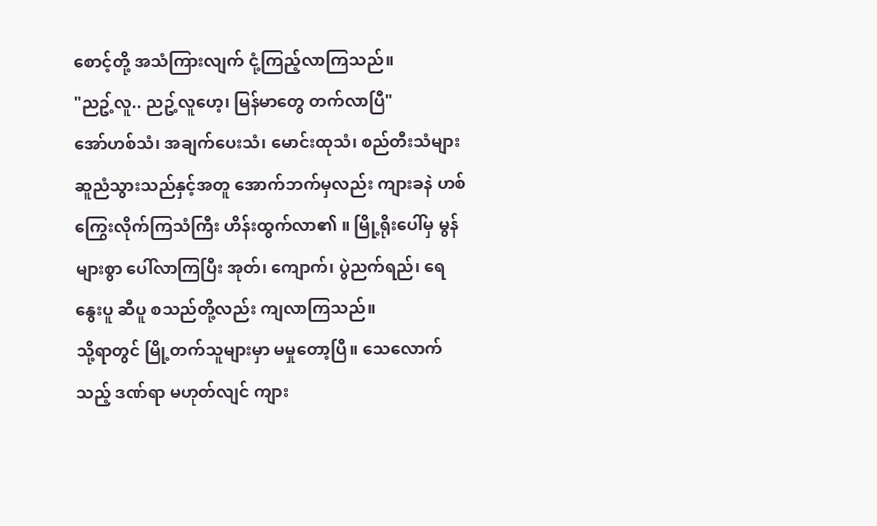စောင့်တို့ အသံကြားလျက် ငုံ့ကြည့်လာကြသည်။
"ညဥ့်လူ.. ညဥ့်လူဟေ့၊ မြန်မာတွေ တက်လာပြီ"
အော်ဟစ်သံ၊ အချက်ပေးသံ၊ မောင်းထုသံ၊ စည်တီးသံများ ဆူညံသွားသည်နှင့်အတူ အောက်ဘက်မှလည်း ကျားခနဲ ဟစ်ကြွေးလိုက်ကြသံကြီး ဟိန်းထွက်လာ၏ ။ မြို့ရိုးပေါ်မှ မွန်များစွာ ပေါ်လာကြပြီး အုတ်၊ ကျောက်၊ ပွဲညက်ရည်၊ ရေနွေးပူ ဆီပူ စသည်တို့လည်း ကျလာကြသည်။
သို့ရာတွင် မြို့တက်သူများမှာ မမှုတော့ပြီ။ သေလောက်သည့် ဒဏ်ရာ မဟုတ်လျင် ကျား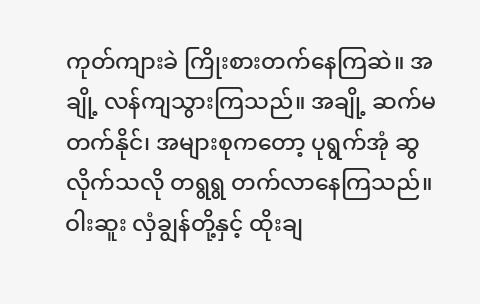ကုတ်ကျားခဲ ကြိုးစားတက်နေကြဆဲ။ အချို့ လန်ကျသွားကြသည်။ အချို့ ဆက်မတက်နိုင်၊ အများစုကတော့ ပုရွက်အုံ ဆွလိုက်သလို တရွရွ တက်လာနေကြသည်။
ဝါးဆူး လှံချွန်တို့နှင့် ထိုးချ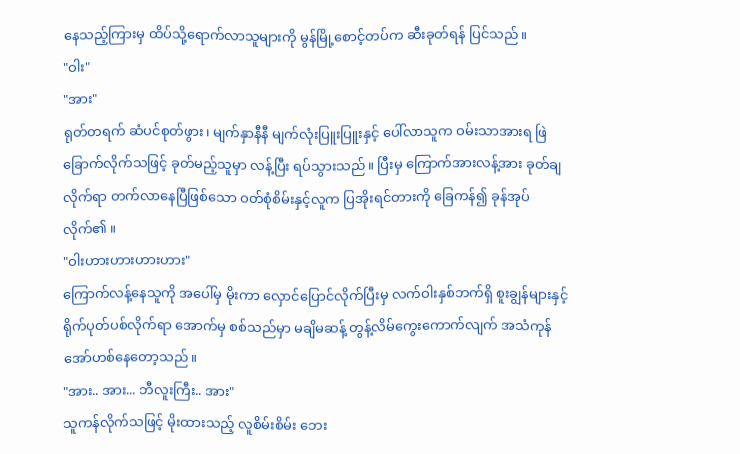နေသည့်ကြားမှ ထိပ်သို့ရောက်လာသူများကို မွန်မြို့စောင့်တပ်က ဆီးခုတ်ရန် ပြင်သည်။
"ဝါး"
"အား"
ရုတ်တရက် ဆံပင်စုတ်ဖွား၊ မျက်နှာနီနီ မျက်လုံးပြူးပြူးနှင့် ပေါ်လာသူက ဝမ်းသာအားရ ဖြဲခြောက်လိုက်သဖြင့် ခုတ်မည့်သူမှာ လန့်ပြီး ရပ်သွားသည်။ ပြီးမှ ကြောက်အားလန့်အား ခုတ်ချလိုက်ရာ တက်လာနေပြီဖြစ်သော ဝတ်စုံစိမ်းနှင့်လူက ပြအိုးရင်တားကို ခြေကန်၍ ခုန်အုပ်လိုက်၏ ။
"ဝါးဟားဟားဟားဟား"
ကြောက်လန့်နေသူကို အပေါ်မှ မိုးကာ လှောင်ပြောင်လိုက်ပြီးမှ လက်ဝါးနှစ်ဘက်ရှိ စူးချွန်များနှင့် ရိုက်ပုတ်ပစ်လိုက်ရာ အောက်မှ စစ်သည်မှာ မချိမဆန့် တွန့်လိမ်ကွေးကောက်လျက် အသံကုန် အော်ဟစ်နေတော့သည်။
"အား.. အား... ဘီလူးကြီး.. အား"
သူကန်လိုက်သဖြင့် မိုးထားသည့် လူစိမ်းစိမ်း ဘေး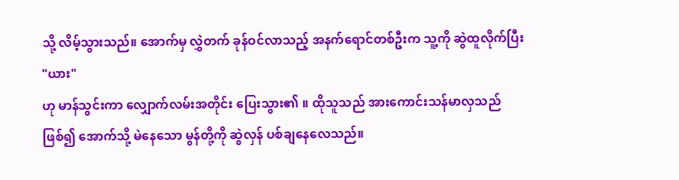သို့ လိမ့်သွားသည်။ အောက်မှ လွှဲတက် ခုန်ဝင်လာသည့် အနက်ရောင်တစ်ဦးက သူ့ကို ဆွဲထူလိုက်ပြီး
"ယား"
ဟု မာန်သွင်းကာ လျှောက်လမ်းအတိုင်း ပြေးသွား၏ ။ ထိုသူသည် အားကောင်းသန်မာလှသည်ဖြစ်၍ အောက်သို့ မဲနေသော မွန်တို့ကို ဆွဲလှန် ပစ်ချနေလေသည်။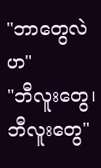"ဘာတွေလဲဟ"
"ဘီလူးတွေ၊ ဘီလူးတွေ"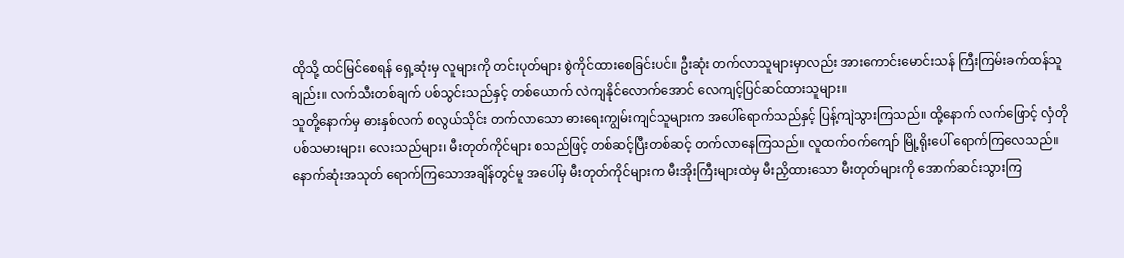ထိုသို့ ထင်မြင်စေရန် ရှေ့ဆုံးမှ လူများကို တင်းပုတ်များ စွဲကိုင်ထားစေခြင်းပင်။ ဦးဆုံး တက်လာသူများမှာလည်း အားကောင်းမောင်းသန် ကြီးကြမ်းခက်ထန်သူချည်း။ လက်သီးတစ်ချက် ပစ်သွင်းသည်နှင့် တစ်ယောက် လဲကျနိုင်လောက်အောင် လေကျင့်ပြင်ဆင်ထားသူများ။
သူတို့နောက်မှ ဓားနှစ်လက် စလွယ်သိုင်း တက်လာသော ဓားရေးကျွမ်းကျင်သူများက အပေါ်ရောက်သည်နှင့် ပြန့်ကျဲသွားကြသည်။ ထို့နောက် လက်ဖြောင့် လှံတိုပစ်သမားများ၊ လေးသည်များ၊ မီးတုတ်ကိုင်များ စသည်ဖြင့် တစ်ဆင့်ပြီးတစ်ဆင့် တက်လာနေကြသည်။ လူထက်ဝက်ကျော် မြို့ရိုးပေါ် ရောက်ကြလေသည်။
နောက်ဆုံးအသုတ် ရောက်ကြသောအချိန်တွင်မူ အပေါ်မှ မီးတုတ်ကိုင်များက မီးအိုးကြီးများထဲမှ မီးညှိထားသော မီးတုတ်များကို အောက်ဆင်းသွားကြ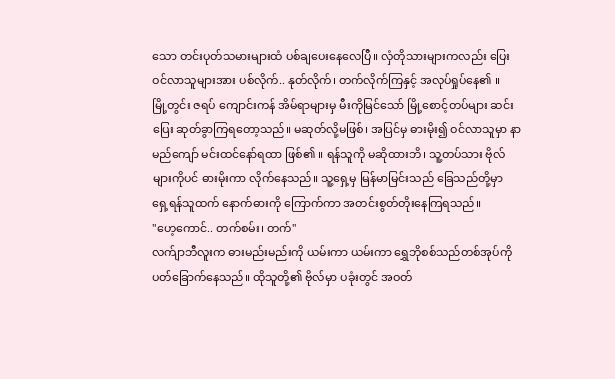သော တင်းပုတ်သမားများထံ ပစ်ချပေးနေလေပြီ။ လှံတိုသားများကလည်း ပြေးဝင်လာသူများအား ပစ်လိုက်.. နုတ်လိုက်၊ တက်လိုက်ကြနှင့် အလုပ်ရှုပ်နေ၏ ။
မြို့တွင်း ဇရပ် ကျောင်းကန် အိမ်ရာများမှ မီးကိုမြင်သော် မြို့စောင့်တပ်များ ဆင်းပြေး ဆုတ်ခွာကြရတော့သည်။ မဆုတ်လို့မဖြစ်၊ အပြင်မှ ဓားမိုး၍ ဝင်လာသူမှာ နာမည်ကျော် မင်းထင်နော်ရထာ ဖြစ်၏ ။ ရန်သူကို မဆိုထားဘိ၊ သူ့တပ်သား ဗိုလ်များကိုပင် ဓားမိုးကာ လိုက်နေသည်။ သူ့ရှေ့မှ မြန်မာမြင်းသည် ခြေသည်တို့မှာ ရှေ့ရန်သူထက် နောက်ဓားကို ကြောက်ကာ အတင်းစွတ်တိုးနေကြရသည်။
"ဟေ့ကောင်.. တက်စမ်း၊ တက်"
လက်ျာဘီလူးက ဓားမည်းမည်းကို ယမ်းကာ ယမ်းကာ ရွှေဘိုစစ်သည်တစ်အုပ်ကို ပတ်ခြောက်နေသည်။ ထိုသူတို့၏ ဗိုလ်မှာ ပခုံးတွင် အဝတ်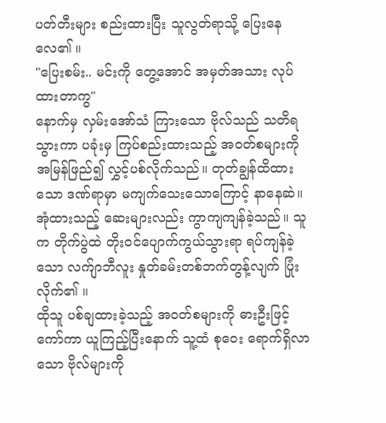ပတ်တီးများ စည်းထားပြီး သူလွတ်ရာသို့ ပြေးနေလေ၏ ။
"ပြေးစမ်း.. မင်းကို တွေ့အောင် အမှတ်အသား လုပ်ထားတာကွ"
နောက်မှ လှမ်းအော်သံ ကြားသော ဗိုလ်သည် သတိရသွားကာ ပခုံးမှ ကြပ်စည်းထားသည့် အဝတ်စများကို အမြန်ဖြည်၍ လွှင့်ပစ်လိုက်သည်။ တုတ်ချွန်ထိထားသော ဒဏ်ရာမှာ မကျက်သေးသောကြောင့် နာနေဆဲ။ အုံထားသည့် ဆေးများလည်း ကွာကျကျန်ခဲ့သည်။ သူက တိုက်ပွဲထဲ တိုးဝင်ပျောက်ကွယ်သွားရာ ရပ်ကျန်ခဲ့သော လက်ျာဘီလူး နှုတ်ခမ်းတစ်ဘက်တွန့်လျက် ပြုံးလိုက်၏ ။
ထိုသူ ပစ်ချထားခဲ့သည့် အဝတ်စများကို ဓားဦးဖြင့် ကော်ကာ ယူကြည့်ပြီးနောက် သူ့ထံ စုဝေး ရောက်ရှိလာသော ဗိုလ်များကို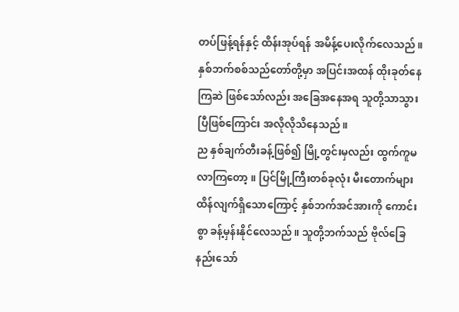တပ်ဖြန့်ရန်နှင့် ထိန်းအုပ်ရန် အမိန့်ပေးလိုက်လေသည်။ နှစ်ဘက်စစ်သည်တော်တို့မှာ အပြင်းအထန် ထိုးခုတ်နေကြဆဲ ဖြစ်သော်လည်း အခြေအနေအရ သူတို့သာသွားပြီဖြစ်ကြောင်း အလိုလိုသိနေသည်။
ည နှစ်ချက်တီးခန့်ဖြစ်၍ မြို့တွင်းမှလည်း ထွက်ကူမလာကြတော့။ ပြင်မြို့ကြီးတစ်ခုလုံး မီးတောက်များ ထိန်လျက်ရှိသောကြောင့် နှစ်ဘက်အင်အားကို ကောင်းစွာ ခန့်မှန်းနိုင်လေသည်။ သူတို့ဘက်သည် ဗိုလ်ခြေနည်းသော်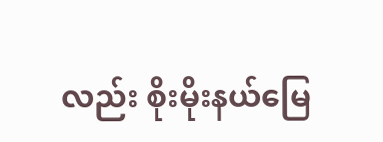လည်း စိုးမိုးနယ်မြေ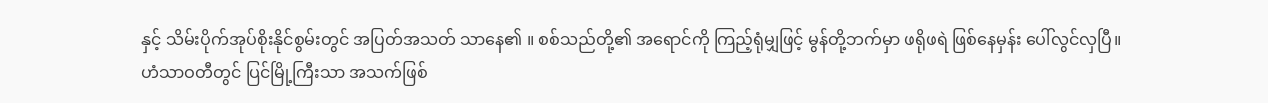နှင့် သိမ်းပိုက်အုပ်စိုးနိုင်စွမ်းတွင် အပြတ်အသတ် သာနေ၏ ။ စစ်သည်တို့၏ အရောင်ကို ကြည့်ရုံမျှဖြင့် မွန်တို့ဘက်မှာ ဖရိုဖရဲ ဖြစ်နေမှန်း ပေါ်လွင်လှပြီ။
ဟံသာဝတီတွင် ပြင်မြို့ကြီးသာ အသက်ဖြစ်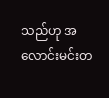သည်ဟု အလောင်းမင်းတ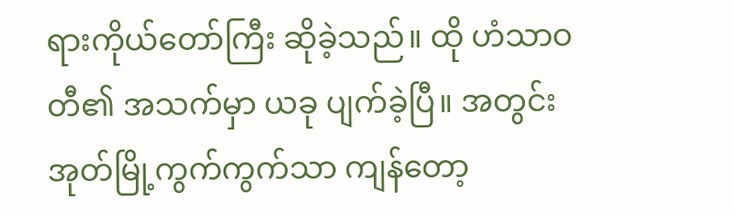ရားကိုယ်တော်ကြီး ဆိုခဲ့သည်။ ထို ဟံသာဝတီ၏ အသက်မှာ ယခု ပျက်ခဲ့ပြီ။ အတွင်းအုတ်မြို့ကွက်ကွက်သာ ကျန်တော့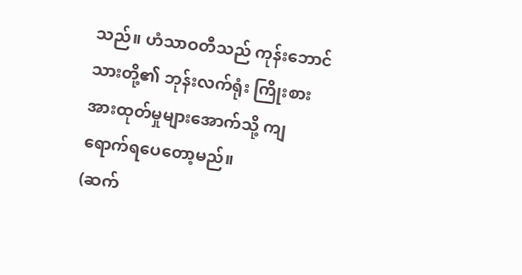သည်။ ဟံသာဝတီသည် ကုန်းဘောင်သားတို့၏ ဘုန်းလက်ရုံး ကြိုးစားအားထုတ်မှုများအောက်သို့ ကျရောက်ရပေတော့မည်။
(ဆက်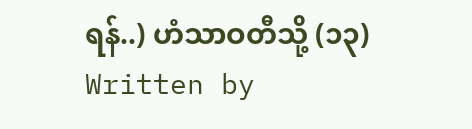ရန်..) ဟံသာဝတီသို့ (၁၃)
Written by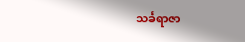သင်္ခရာဇာ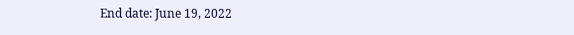End date: June 19, 2022